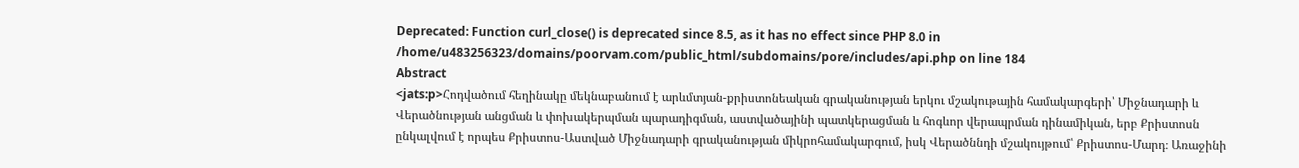Deprecated: Function curl_close() is deprecated since 8.5, as it has no effect since PHP 8.0 in /home/u483256323/domains/poorvam.com/public_html/subdomains/pore/includes/api.php on line 184
Abstract
<jats:p>Հոդվածում հեղինակը մեկնաբանում է արևմտյան-քրիստոնեական գրականության երկու մշակութային համակարգերի՝ Միջնադարի և Վերածնության անցման և փոխակերպման պարադիգման, աստվածայինի պատկերացման և հոգևոր վերապրման դինամիկան, երբ Քրիստոսն ընկալվում է որպես Քրիստոս-Աստված Միջնադարի գրականության միկրոհամակարգում, իսկ Վերածննդի մշակույթում՝ Քրիստոս-Մարդ։ Առաջինի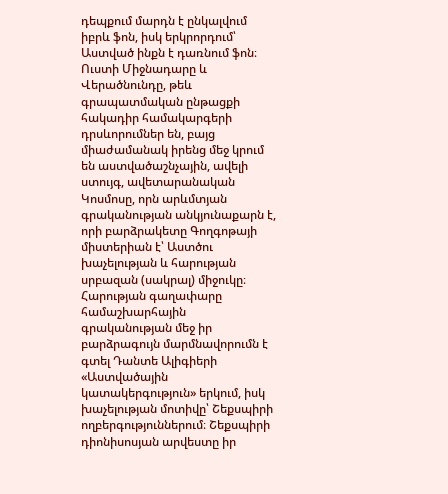դեպքում մարդն է ընկալվում իբրև ֆոն, իսկ երկրորդում՝ Աստված ինքն է դառնում ֆոն։ Ուստի Միջնադարը և Վերածնունդը, թեև գրապատմական ընթացքի հակադիր համակարգերի դրսևորումներ են, բայց միաժամանակ իրենց մեջ կրում են աստվածաշնչային, ավելի ստույգ, ավետարանական Կոսմոսը, որն արևմտյան գրականության անկյունաքարն է, որի բարձրակետը Գողգոթայի միստերիան է՝ Աստծու խաչելության և հարության սրբազան (սակրալ) միջուկը։ Հարության գաղափարը համաշխարհային գրականության մեջ իր բարձրագույն մարմնավորումն է գտել Դանտե Ալիգիերի «Աստվածային կատակերգություն» երկում, իսկ խաչելության մոտիվը՝ Շեքսպիրի ողբերգություններում։ Շեքսպիրի դիոնիսոսյան արվեստը իր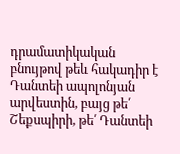դրամատիկական բնույթով թեև հակադիր է Դանտեի ապոլոնյան արվեստին, բայց թե՛ Շեքսպիրի, թե՛ Դանտեի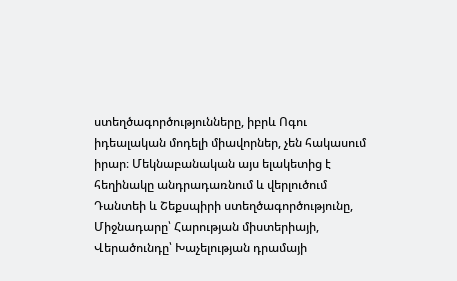ստեղծագործությունները, իբրև Ոգու իդեալական մոդելի միավորներ, չեն հակասում իրար։ Մեկնաբանական այս ելակետից է հեղինակը անդրադառնում և վերլուծում Դանտեի և Շեքսպիրի ստեղծագործությունը, Միջնադարը՝ Հարության միստերիայի, Վերածունդը՝ Խաչելության դրամայի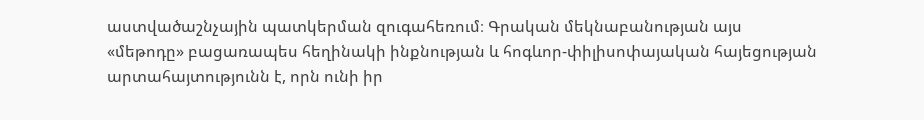աստվածաշնչային պատկերման զուգահեռում։ Գրական մեկնաբանության այս «մեթոդը» բացառապես հեղինակի ինքնության և հոգևոր-փիլիսոփայական հայեցության արտահայտությունն է, որն ունի իր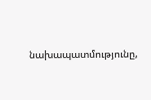նախապատմությունը,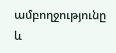ամբողջությունը և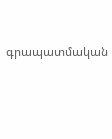գրապատմական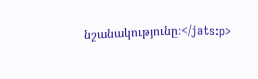նշանակությունը։</jats:p>